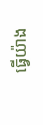ធ្វើយ៉ាង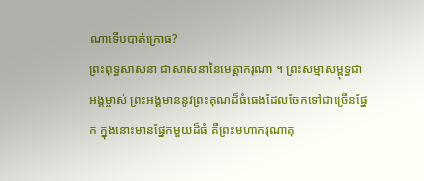ណាទើបបាត់ក្រោធ?
ព្រះពុទ្ធសាសនា ជាសាសនានៃមេត្តាករុណា ។ ព្រះសម្មាសម្ពុទ្ធជាអង្គម្ចាស់ ព្រះអង្គមាននូវព្រះគុណដ៏ធំធេងដែលចែកទៅជាច្រើនផ្នែក ក្នុងនោះមានផ្នែកមួយដ៏ធំ គឺព្រះមហាករុណាគុ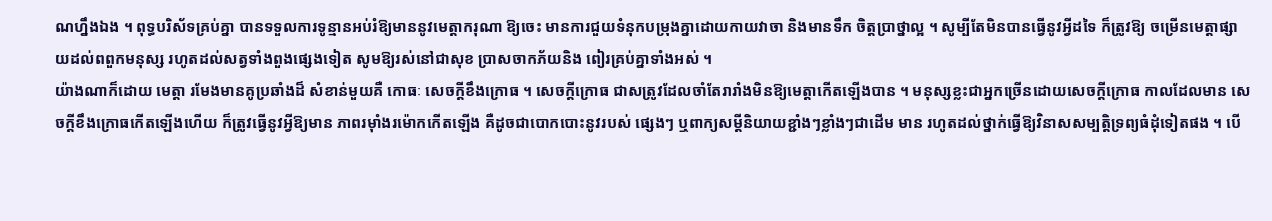ណហ្នឹងឯង ។ ពុទ្ធបរិស័ទគ្រប់គ្នា បានទទួលការទូន្មានអប់រំឱ្យមាននូវមេត្តាករុណា ឱ្យចេះ មានការជួយទំនុកបម្រុងគ្នាដោយកាយវាចា និងមានទឹក ចិត្តប្រាថ្នាល្អ ។ សូម្បីតែមិនបានធ្វើនូវអ្វីដទៃ ក៏ត្រូវឱ្យ ចម្រើនមេត្តាផ្សាយដល់ពពួកមនុស្ស រហូតដល់សត្វទាំងពួងផ្សេងទៀត សូមឱ្យរស់នៅជាសុខ ប្រាសចាកភ័យនិង ពៀរគ្រប់គ្នាទាំងអស់ ។
យ៉ាងណាក៏ដោយ មេត្តា រមែងមានគូប្រឆាំងដ៏ សំខាន់មួយគឺ កោធៈ សេចក្តីខឹងក្រោធ ។ សេចក្តីក្រោធ ជាសត្រូវដែលចាំតែរារាំងមិនឱ្យមេត្តាកើតឡើងបាន ។ មនុស្សខ្លះជាអ្នកច្រើនដោយសេចក្តីក្រោធ កាលដែលមាន សេចក្តីខឹងក្រោធកើតឡើងហើយ ក៏ត្រូវធ្វើនូវអ្វីឱ្យមាន ភាពរម៉ាំងរម៉ោកកើតឡើង គឺដូចជាបោកបោះនូវរបស់ ផ្សេងៗ ឬពាក្យសម្តីនិយាយខ្ជាំងៗខ្លាំងៗជាដើម មាន រហូតដល់ថ្នាក់ធ្វើឱ្យវិនាសសម្បត្តិទ្រព្យធំដុំទៀតផង ។ បើ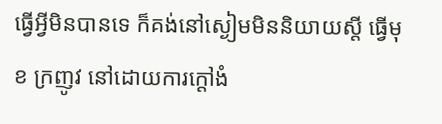ធ្វើអ្វីមិនបានទេ ក៏គង់នៅស្ងៀមមិននិយាយស្តី ធ្វើមុខ ក្រញូវ នៅដោយការក្តៅងំ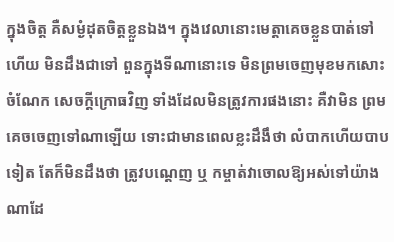ក្នុងចិត្ត គឺសម្ងំដុតចិត្តខ្លួនឯង។ ក្នុងវេលានោះមេត្តាគេចខ្លួនបាត់ទៅហើយ មិនដឹងជាទៅ ពួនក្នុងទីណានោះទេ មិនព្រមចេញមុខមកសោះ ចំណែក សេចក្តីក្រោធវិញ ទាំងដែលមិនត្រូវការផងនោះ គឺវាមិន ព្រមគេចចេញទៅណាឡើយ ទោះជាមានពេលខ្លះដឹងឹថា លំបាកហើយបាបទៀត តែក៏មិនដឹងថា ត្រូវបណ្តេញ ឬ កម្ចាត់វាចោលឱ្យអស់ទៅយ៉ាងណាដែ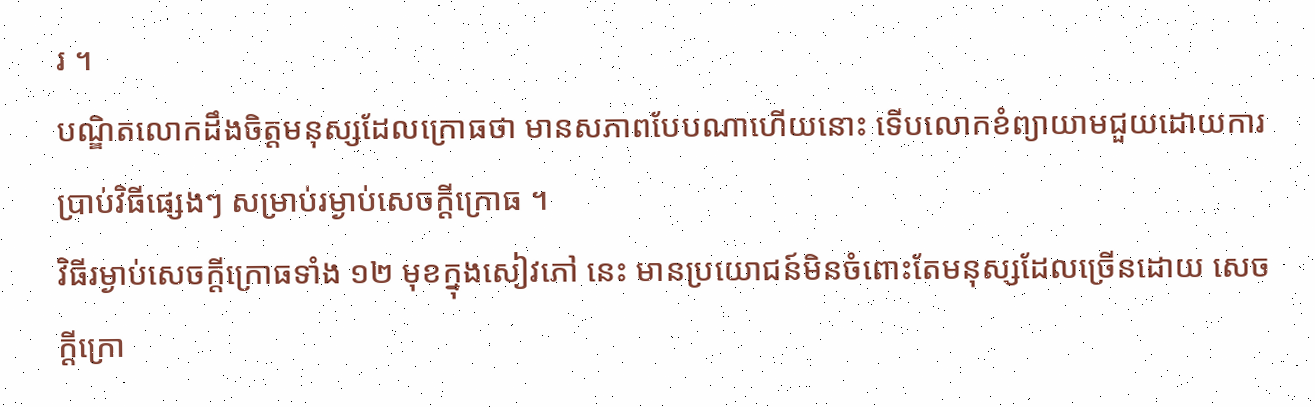រ ។
បណ្ឌិតលោកដឹងចិត្តមនុស្សដែលក្រោធថា មានសភាពបែបណាហើយនោះ ទើបលោកខំព្យាយាមជួយដោយការប្រាប់វិធីផ្សេងៗ សម្រាប់រម្ងាប់សេចក្តីក្រោធ ។
វិធីរម្ងាប់សេចក្តីក្រោធទាំង ១២ មុខក្នុងសៀវភៅ នេះ មានប្រយោជន៍មិនចំពោះតែមនុស្សដែលច្រើនដោយ សេចក្តីក្រោ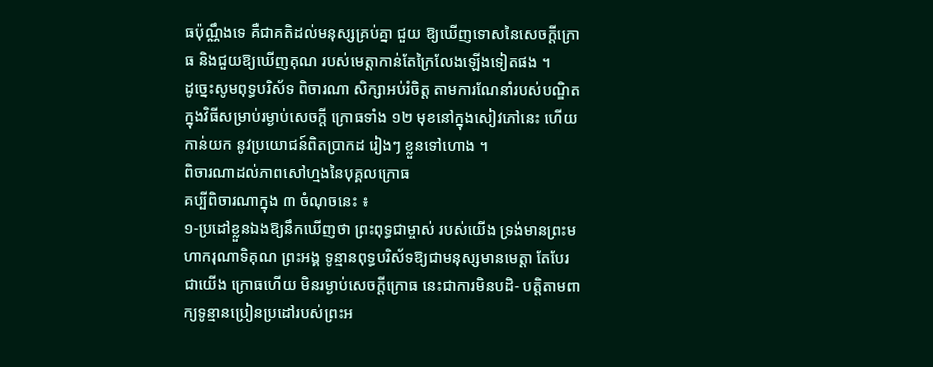ធប៉ុណ្ណឹងទេ គឺជាគតិដល់មនុស្សគ្រប់គ្នា ជួយ ឱ្យឃើញទោសនៃសេចក្តីក្រោធ និងជួយឱ្យឃើញគុណ របស់មេត្តាកាន់តែក្រៃលែងឡើងទៀតផង ។
ដូច្នេះសូមពុទ្ធបរិស័ទ ពិចារណា សិក្សាអប់រំចិត្ត តាមការណែនាំរបស់បណ្ឌិត ក្នុងវិធីសម្រាប់រម្ងាប់សេចក្តី ក្រោធទាំង ១២ មុខនៅក្នុងសៀវភៅនេះ ហើយកាន់យក នូវប្រយោជន៍ពិតប្រាកដ រៀងៗ ខ្លួនទៅហោង ។
ពិចារណាដល់ភាពសៅហ្មងនៃបុគ្គលក្រោធ
គប្បីពិចារណាក្នុង ៣ ចំណុចនេះ ៖
១-ប្រដៅខ្លួនឯងឱ្យនឹកឃើញថា ព្រះពុទ្ធជាម្ចាស់ របស់យើង ទ្រង់មានព្រះមហាករុណាទិគុណ ព្រះអង្គ ទូន្មានពុទ្ធបរិស័ទឱ្យជាមនុស្សមានមេត្តា តែបែរជាយើង ក្រោធហើយ មិនរម្ងាប់សេចក្តីក្រោធ នេះជាការមិនបដិ- បត្តិតាមពាក្យទូន្មានប្រៀនប្រដៅរបស់ព្រះអ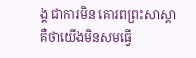ង្គ ជាការមិន គោរពព្រះសាស្តា គឺថាយើងមិនសមធ្វើ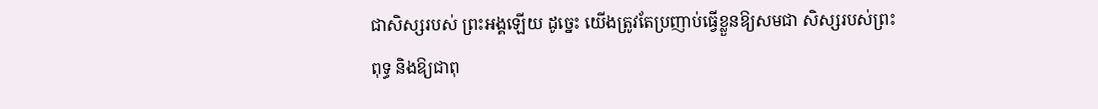ជាសិស្សរបស់ ព្រះអង្គឡើយ ដូច្នេះ យើងត្រូវតែប្រញាប់ធ្វើខ្លួនឱ្យសមជា សិស្សរបស់ព្រះពុទ្ធ និងឱ្យជាពុ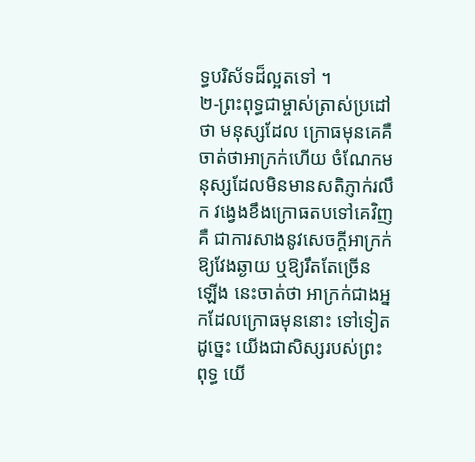ទ្ធបរិស័ទដ៏ល្អតទៅ ។
២-ព្រះពុទ្ធជាម្ចាស់ត្រាស់ប្រដៅថា មនុស្សដែល ក្រោធមុនគេគឺចាត់ថាអាក្រក់ហើយ ចំណែកមនុស្សដែលមិនមានសតិភ្ញាក់រលឹក វង្វេងខឹងក្រោធតបទៅគេវិញ គឺ ជាការសាងនូវសេចក្តីអាក្រក់ឱ្យវែងឆ្ងាយ ឬឱ្យរឹតតែច្រើន ឡើង នេះចាត់ថា អាក្រក់ជាងអ្នកដែលក្រោធមុននោះ ទៅទៀត ដូច្នេះ យើងជាសិស្សរបស់ព្រះពុទ្ធ យើ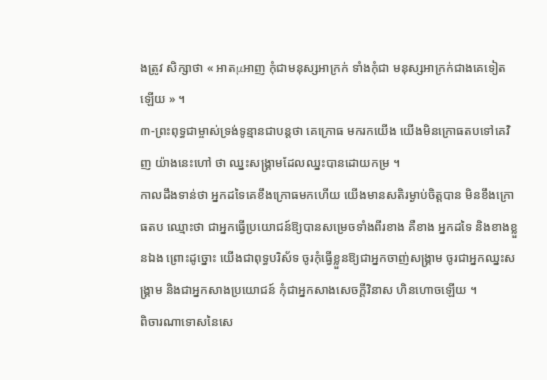ងត្រូវ សិក្សាថា « អាតμអាញ កុំជាមនុស្សអាក្រក់ ទាំងកុំជា មនុស្សអាក្រក់ជាងគេទៀតឡើយ » ។
៣-ព្រះពុទ្ធជាម្ចាស់ទ្រង់ទូន្មានជាបន្តថា គេក្រោធ មករកយើង យើងមិនក្រោធតបទៅគេវិញ យ៉ាងនេះហៅ ថា ឈ្នះសង្គ្រាមដែលឈ្នះបានដោយកម្រ ។
កាលដឹងទាន់ថា អ្នកដទៃគេខឹងក្រោធមកហើយ យើងមានសតិរម្ងាប់ចិត្តបាន មិនខឹងក្រោធតប ឈ្មោះថា ជាអ្នកធ្វើប្រយោជន៍ឱ្យបានសម្រេចទាំងពីរខាង គឺខាង អ្នកដទៃ និងខាងខ្លួនឯង ព្រោះដូច្នោះ យើងជាពុទ្ធបរិស័ទ ចូរកុំធ្វើខ្លួនឱ្យជាអ្នកចាញ់សង្គ្រាម ចូរជាអ្នកឈ្នះសង្គ្រាម និងជាអ្នកសាងប្រយោជន៍ កុំជាអ្នកសាងសេចក្តីវិនាស ហិនហោចឡើយ ។
ពិចារណាទោសនៃសេ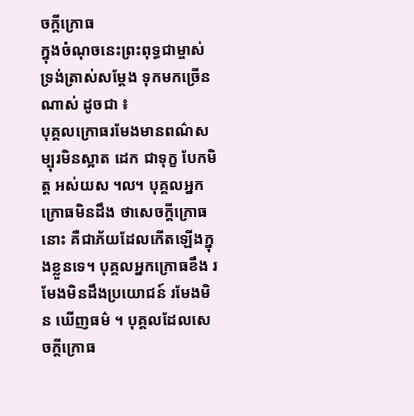ចក្តីក្រោធ
ក្នុងចំណុចនេះព្រះពុទ្ធជាម្ចាស់ ទ្រង់ត្រាស់សម្តែង ទុកមកច្រើនណាស់ ដូចជា ៖
បុគ្គលក្រោធរមែងមានពណ៌សម្បុរមិនស្អាត ដេក ជាទុក្ខ បែកមិត្ត អស់យស ៘ បុគ្គលអ្នកក្រោធមិនដឹង ថាសេចក្តីក្រោធនោះ គឺជាភ័យដែលកើតឡើងក្នុងខ្លួនទេ។ បុគ្គលអ្នកក្រោធខឹង រមែងមិនដឹងប្រយោជន៍ រមែងមិន ឃើញធម៌ ។ បុគ្គលដែលសេចក្តីក្រោធ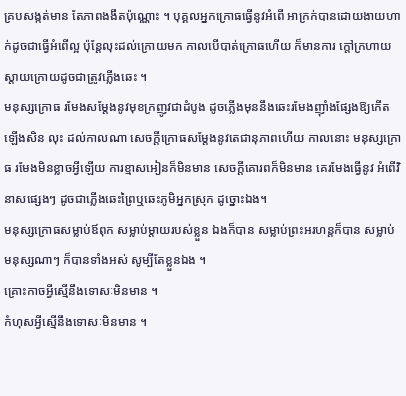គ្របសង្កត់មាន តែភាពងងឹតប៉ុណ្ណោះ ។ បុគ្គលអ្នកក្រោធធ្វើនូវអំពើ អាក្រក់បានដោយងាយហាក់ដូចជាធ្វើអំពើល្អ ប៉ុន្តែលុះដល់ក្រោយមក កាលបើបាត់ក្រោធហើយ ក៏មានការ ក្តៅក្រហាយស្តាយក្រោយដូចជាត្រូវភ្លើងឆេះ ។
មនុស្សក្រោធ រមែងសម្តែងនូវមុខក្រញូវជាដំបូង ដូចភ្លើងមុននឹងឆេះរមែងញ៉ាំងផ្សែងឱ្យកើតឡើងសិន លុះ ដល់កាលណា សេចក្តីក្រោធសម្តែងនូវតេជានុភាពហើយ កាលនោះ មនុស្សក្រោធ រមែងមិនខ្លាចអ្វីឡើយ ការខ្មាសអៀនក៏មិនមាន សេចក្តីគោរពក៏មិនមាន គេរមែងធ្វើនូវ អំពើវិនាសផ្សេងៗ ដូចជាភ្លើងឆេះព្រៃឬឆេះភូមិអ្នកស្រុក ដូច្នោះឯង។
មនុស្សក្រោធសម្លាប់ឪពុក សម្លាប់ម្តាយរបស់ខ្លួន ឯងក៏បាន សម្លាប់ព្រះអរហន្តក៏បាន សម្លាប់មនុស្សណាៗ ក៏បានទាំងអស់ សូម្បីតែខ្លួនឯង ។
គ្រោះកាចអ្វីស្មើនឹងទោសៈមិនមាន ។
កំហុសអ្វីស្មើនឹងទោសៈមិនមាន ។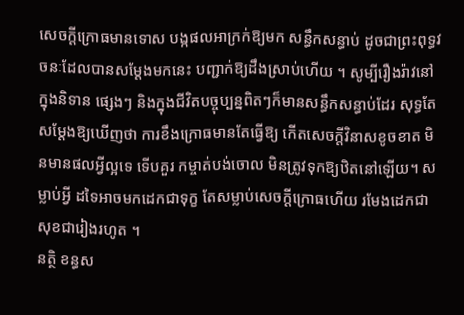សេចក្តីក្រោធមានទោស បង្កផលអាក្រក់ឱ្យមក សន្ធឹកសន្ធាប់ ដូចជាព្រះពុទ្ធវចនៈដែលបានសម្តែងមកនេះ បញ្ជាក់ឱ្យដឹងស្រាប់ហើយ ។ សូម្បីរឿងរ៉ាវនៅក្នុងនិទាន ផ្សេងៗ និងក្នុងជីវិតបច្ចុប្បន្នពិតៗក៏មានសន្ធឹកសន្ធាប់ដែរ សុទ្ធតែសម្តែងឱ្យឃើញថា ការខឹងក្រោធមានតែធ្វើឱ្យ កើតសេចក្តីវិនាសខូចខាត មិនមានផលអ្វីល្អទេ ទើបគួរ កម្ចាត់បង់ចោល មិនត្រូវទុកឱ្យឋិតនៅឡើយ។ សម្លាប់អ្វី ដទៃអាចមកដេកជាទុក្ខ តែសម្លាប់សេចក្តីក្រោធហើយ រមែងដេកជាសុខជារៀងរហូត ។
នត្ថិ ខន្ធស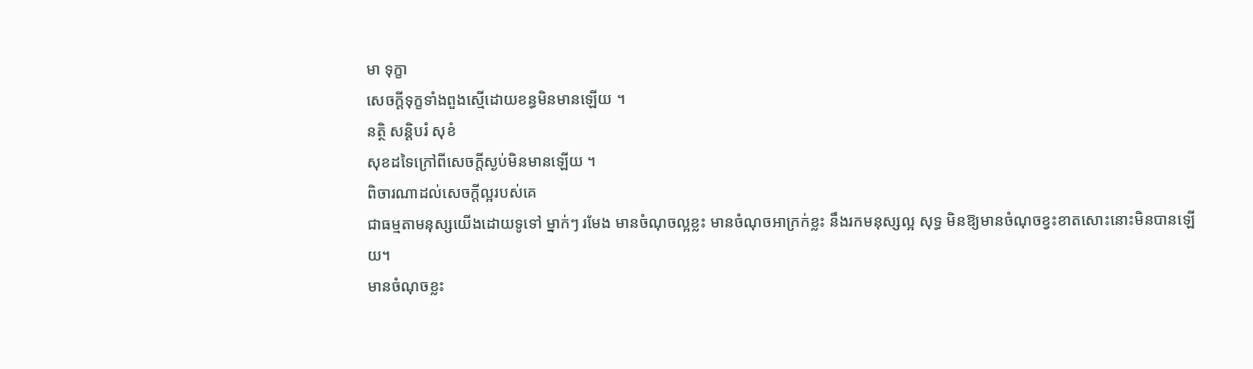មា ទុក្ខា
សេចក្តីទុក្ខទាំងពួងស្មើដោយខន្ធមិនមានឡើយ ។
នត្ថិ សន្តិបរំ សុខំ
សុខដទៃក្រៅពីសេចក្តីស្ងប់មិនមានឡើយ ។
ពិចារណាដល់សេចក្តីល្អរបស់គេ
ជាធម្មតាមនុស្សយើងដោយទូទៅ ម្នាក់ៗ រមែង មានចំណុចល្អខ្លះ មានចំណុចអាក្រក់ខ្លះ នឹងរកមនុស្សល្អ សុទ្ធ មិនឱ្យមានចំណុចខ្វះខាតសោះនោះមិនបានឡើយ។
មានចំណុចខ្លះ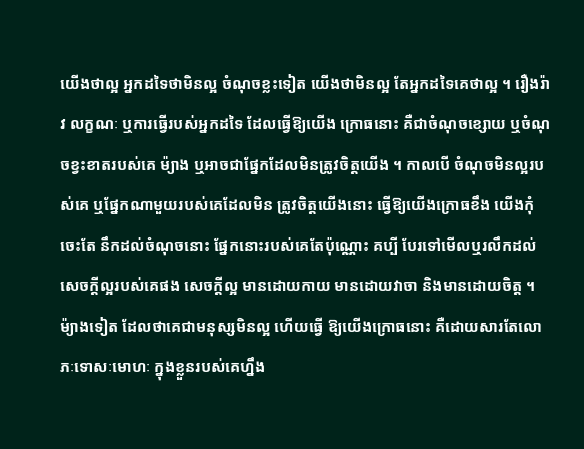យើងថាល្អ អ្នកដទៃថាមិនល្អ ចំណុចខ្លះទៀត យើងថាមិនល្អ តែអ្នកដទៃគេថាល្អ ។ រឿងរ៉ាវ លក្ខណៈ ឬការធ្វើរបស់អ្នកដទៃ ដែលធ្វើឱ្យយើង ក្រោធនោះ គឺជាចំណុចខ្សោយ ឬចំណុចខ្វះខាតរបស់គេ ម៉្យាង ឬអាចជាផ្នែកដែលមិនត្រូវចិត្តយើង ។ កាលបើ ចំណុចមិនល្អរបស់គេ ឬផ្នែកណាមួយរបស់គេដែលមិន ត្រូវចិត្តយើងនោះ ធ្វើឱ្យយើងក្រោធខឹង យើងកុំចេះតែ នឹកដល់ចំណុចនោះ ផ្នែកនោះរបស់គេតែប៉ុណ្ណោះ គប្បី បែរទៅមើលឬរលឹកដល់សេចក្តីល្អរបស់គេផង សេចក្តីល្អ មានដោយកាយ មានដោយវាចា និងមានដោយចិត្ត ។
ម៉្យាងទៀត ដែលថាគេជាមនុស្សមិនល្អ ហើយធ្វើ ឱ្យយើងក្រោធនោះ គឺដោយសារតែលោភៈទោសៈមោហៈ ក្នុងខ្លួនរបស់គេហ្នឹង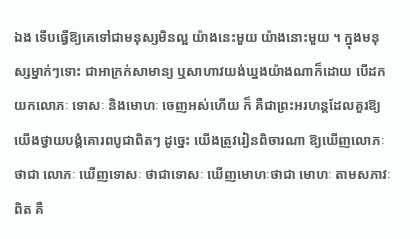ឯង ទើបធ្វើឱ្យគេទៅជាមនុស្សមិនល្អ យ៉ាងនេះមួយ យ៉ាងនោះមួយ ។ ក្នុងមនុស្សម្នាក់ៗទោះ ជាអាក្រក់សាមាន្យ ឬសាហាវយង់ឃ្នងយ៉ាងណាក៏ដោយ បើដកយកលោភៈ ទោសៈ និងមោហៈ ចេញអស់ហើយ ក៏ គឺជាព្រះអរហន្តដែលគួរឱ្យយើងថ្វាយបង្គំគោរពបូជាពិតៗ ដូច្នេះ យើងត្រូវរៀនពិចារណា ឱ្យឃើញលោភៈថាជា លោភៈ ឃើញទោសៈ ថាជាទោសៈ ឃើញមោហៈថាជា មោហៈ តាមសភាវៈពិត គឺ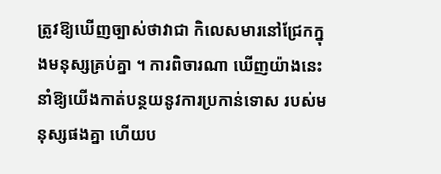ត្រូវឱ្យឃើញច្បាស់ថាវាជា កិលេសមារនៅជ្រែកក្នុងមនុស្សគ្រប់គ្នា ។ ការពិចារណា ឃើញយ៉ាងនេះ នាំឱ្យយើងកាត់បន្ថយនូវការប្រកាន់ទោស របស់មនុស្សផងគ្នា ហើយប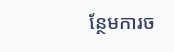ន្ថែមការច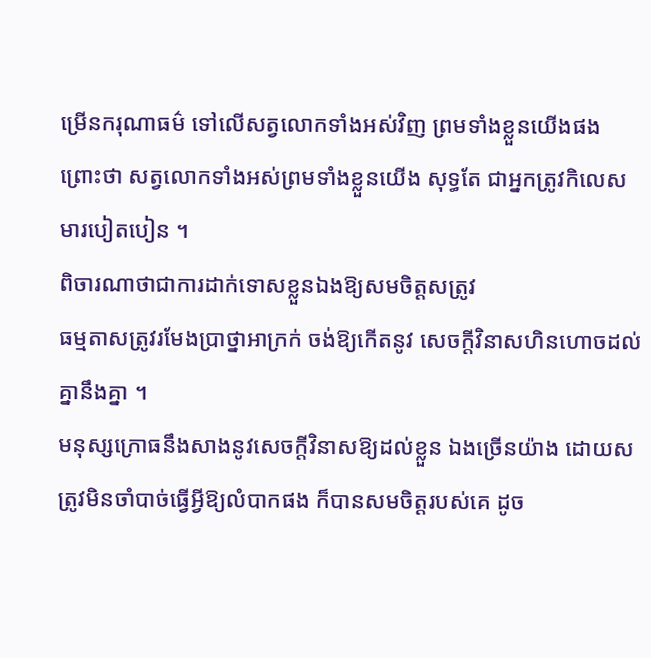ម្រើនករុណាធម៌ ទៅលើសត្វលោកទាំងអស់វិញ ព្រមទាំងខ្លួនយើងផង
ព្រោះថា សត្វលោកទាំងអស់ព្រមទាំងខ្លួនយើង សុទ្ធតែ ជាអ្នកត្រូវកិលេសមារបៀតបៀន ។
ពិចារណាថាជាការដាក់ទោសខ្លួនឯងឱ្យសមចិត្តសត្រូវ
ធម្មតាសត្រូវរមែងប្រាថ្នាអាក្រក់ ចង់ឱ្យកើតនូវ សេចក្តីវិនាសហិនហោចដល់គ្នានឹងគ្នា ។
មនុស្សក្រោធនឹងសាងនូវសេចក្តីវិនាសឱ្យដល់ខ្លួន ឯងច្រើនយ៉ាង ដោយសត្រូវមិនចាំបាច់ធ្វើអ្វីឱ្យលំបាកផង ក៏បានសមចិត្តរបស់គេ ដូច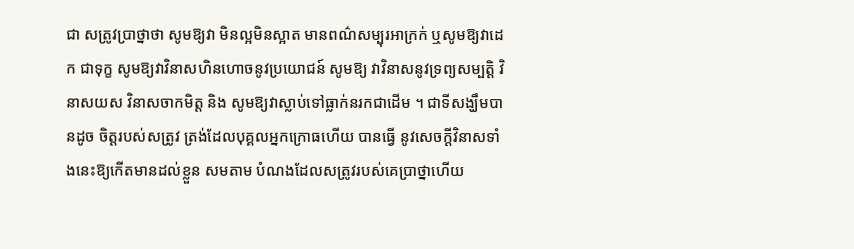ជា សត្រូវប្រាថ្នាថា សូមឱ្យវា មិនល្អមិនស្អាត មានពណ៌សម្បុរអាក្រក់ ឬសូមឱ្យវាដេក ជាទុក្ខ សូមឱ្យវាវិនាសហិនហោចនូវប្រយោជន៍ សូមឱ្យ វាវិនាសនូវទ្រព្យសម្បត្តិ វិនាសយស វិនាសចាកមិត្ត និង សូមឱ្យវាស្លាប់ទៅធ្លាក់នរកជាដើម ។ ជាទីសង្ឃឹមបានដូច ចិត្តរបស់សត្រូវ ត្រង់ដែលបុគ្គលអ្នកក្រោធហើយ បានធ្វើ នូវសេចក្តីវិនាសទាំងនេះឱ្យកើតមានដល់ខ្លួន សមតាម បំណងដែលសត្រូវរបស់គេប្រាថ្នាហើយ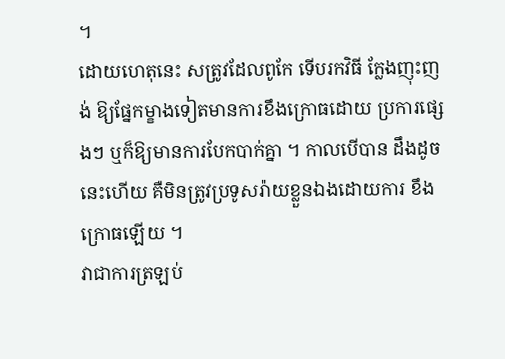។
ដោយហេតុនេះ សត្រូវដែលពូកែ ទើបរកវិធី ក្លែងញុះញង់ ឱ្យផ្នែកម្ខាងទៀតមានការខឹងក្រោធដោយ ប្រការផ្សេងៗ ឬក៏ឱ្យមានការបែកបាក់គ្នា ។ កាលបើបាន ដឹងដូចនេះហើយ គឺមិនត្រូវប្រទូសរ៉ាយខ្លួនឯងដោយការ ខឹងក្រោធឡើយ ។
វាជាការត្រឡប់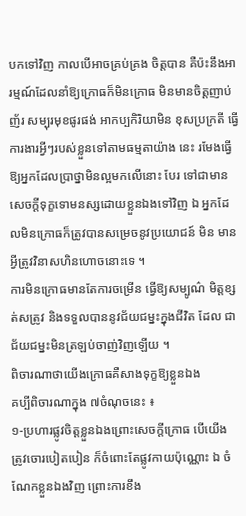បកទៅវិញ កាលបើអាចគ្រប់គ្រង ចិត្តបាន គឺប៉ះនឹងអារម្មណ៍ដែលនាំឱ្យក្រោធក៏មិនក្រោធ មិនមានចិត្តញាប់ញ័រ សម្បុរមុខផូរផង់ អាកប្បកិរិយាមិន ខុសប្រក្រតី ធ្វើការងារអ្វីៗរបស់ខ្លួនទៅតាមធម្មតាយ៉ាង នេះ រមែងធ្វើឱ្យអ្នកដែលប្រាថ្នាមិនល្អមកលើនោះ បែរ ទៅជាមានសេចក្តីទុក្ខទោមនស្សដោយខ្លួនឯងទៅវិញ ឯ អ្នកដែលមិនក្រោធក៏ត្រូវបានសម្រេចនូវប្រយោជន៍ មិន មានអ្វីត្រូវវិនាសហិនហោចនោះទេ ។
ការមិនក្រោធមានតែការចម្រើន ធ្វើឱ្យសម្បូណ៌ មិត្តខ្សត់សត្រូវ និងទទួលបាននូវជ័យជម្នះក្នុងជីវិត ដែល ជាជ័យជម្នះមិនត្រឡប់ចាញ់វិញឡើយ ។
ពិចារណាថាយើងក្រោធគឺសាងទុក្ខឱ្យខ្លួនឯង
គប្បីពិចារណាក្នុង ៧ចំណុចនេះ ៖
១-ប្រហារផ្លូវចិត្តខ្លួនឯងព្រោះសេចក្តីក្រោធ បើយើង ត្រូវចោរបៀតបៀន ក៏ចំពោះតែផ្លូវកាយប៉ុណ្ណោះ ឯ ចំណែកខ្លួនឯងវិញ ព្រោះការខឹង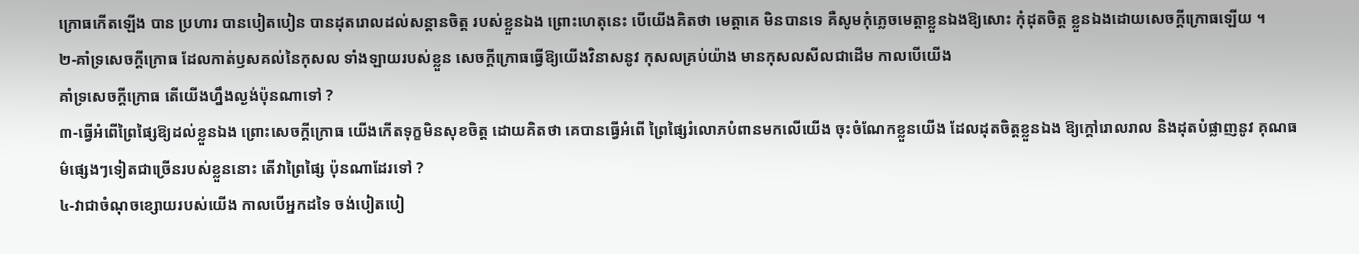ក្រោធកើតឡើង បាន ប្រហារ បានបៀតបៀន បានដុតរោលដល់សន្តានចិត្ត របស់ខ្លួនឯង ព្រោះហេតុនេះ បើយើងគិតថា មេត្តាគេ មិនបានទេ គឺសូមកុំភ្លេចមេត្តាខ្លួនឯងឱ្យសោះ កុំដុតចិត្ត ខ្លួនឯងដោយសេចក្តីក្រោធឡើយ ។
២-គាំទ្រសេចក្តីក្រោធ ដែលកាត់ឫសគល់នៃកុសល ទាំងឡាយរបស់ខ្លួន សេចក្តីក្រោធធ្វើឱ្យយើងវិនាសនូវ កុសលគ្រប់យ៉ាង មានកុសលសីលជាដើម កាលបើយើង
គាំទ្រសេចក្តីក្រោធ តើយើងហ្នឹងល្ងង់ប៉ុនណាទៅ ?
៣-ធ្វើអំពើព្រៃផ្សៃឱ្យដល់ខ្លួនឯង ព្រោះសេចក្តីក្រោធ យើងកើតទុក្ខមិនសុខចិត្ត ដោយគិតថា គេបានធ្វើអំពើ ព្រៃផ្សៃរំលោភបំពានមកលើយើង ចុះចំណែកខ្លួនយើង ដែលដុតចិត្តខ្លួនឯង ឱ្យក្តៅរោលរាល និងដុតបំផ្លាញនូវ គុណធម៌ផ្សេងៗទៀតជាច្រើនរបស់ខ្លួននោះ តើវាព្រៃផ្សៃ ប៉ុនណាដែរទៅ ?
៤-វាជាចំណុចខ្សោយរបស់យើង កាលបើអ្នកដទៃ ចង់បៀតបៀ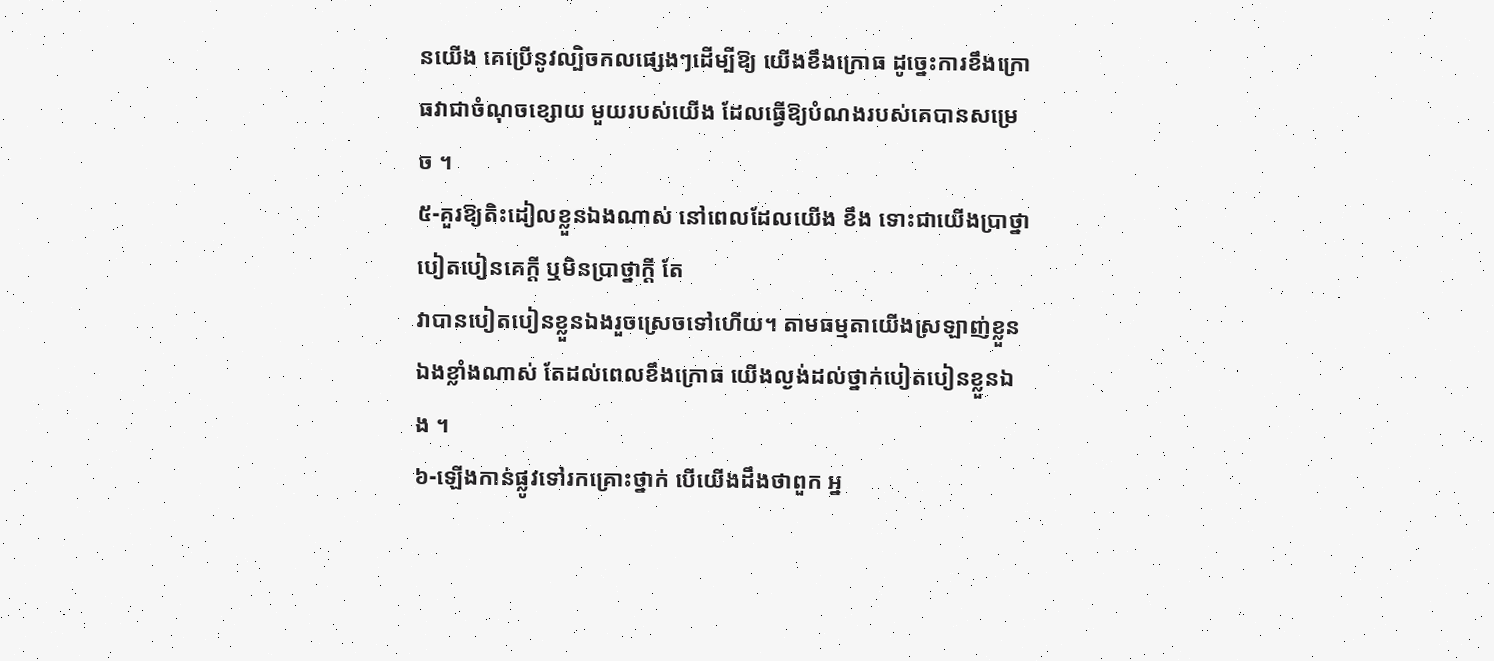នយើង គេប្រើនូវល្បិចកលផ្សេងៗដើម្បីឱ្យ យើងខឹងក្រោធ ដូច្នេះការខឹងក្រោធវាជាចំណុចខ្សោយ មួយរបស់យើង ដែលធ្វើឱ្យបំណងរបស់គេបានសម្រេច ។
៥-គួរឱ្យតិះដៀលខ្លួនឯងណាស់ នៅពេលដែលយើង ខឹង ទោះជាយើងប្រាថ្នាបៀតបៀនគេក្តី ឬមិនប្រាថ្នាក្តី តែ
វាបានបៀតបៀនខ្លួនឯងរួចស្រេចទៅហើយ។ តាមធម្មតាយើងស្រឡាញ់ខ្លួនឯងខ្លាំងណាស់ តែដល់ពេលខឹងក្រោធ យើងល្ងង់ដល់ថ្នាក់បៀតបៀនខ្លួនឯង ។
៦-ឡើងកាន់ផ្លូវទៅរកគ្រោះថ្នាក់ បើយើងដឹងថាពួក អ្ន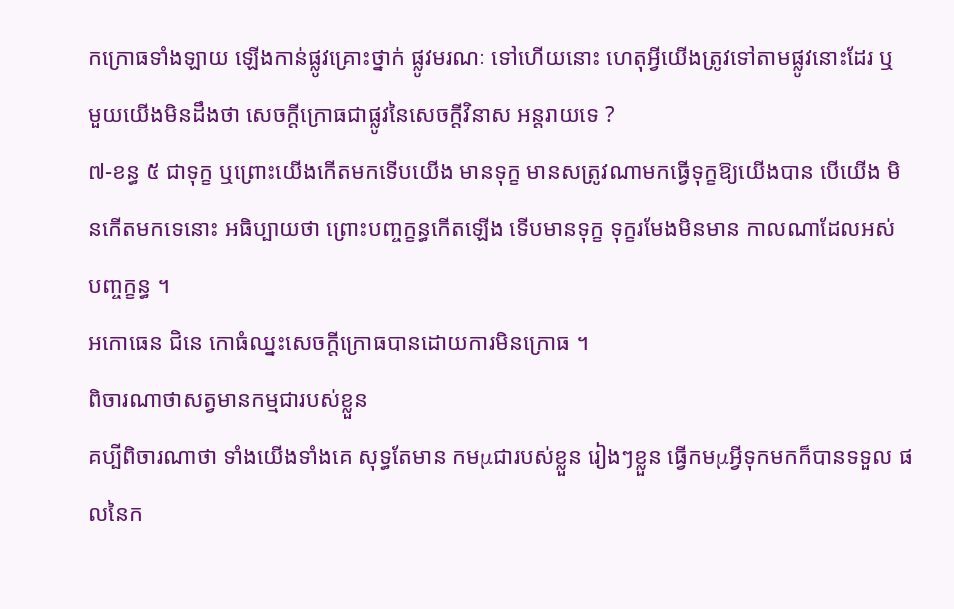កក្រោធទាំងឡាយ ឡើងកាន់ផ្លូវគ្រោះថ្នាក់ ផ្លូវមរណៈ ទៅហើយនោះ ហេតុអ្វីយើងត្រូវទៅតាមផ្លូវនោះដែរ ឬ មួយយើងមិនដឹងថា សេចក្តីក្រោធជាផ្លូវនៃសេចក្តីវិនាស អន្តរាយទេ ?
៧-ខន្ធ ៥ ជាទុក្ខ ឬព្រោះយើងកើតមកទើបយើង មានទុក្ខ មានសត្រូវណាមកធ្វើទុក្ខឱ្យយើងបាន បើយើង មិនកើតមកទេនោះ អធិប្បាយថា ព្រោះបញ្ចក្ខន្ធកើតឡើង ទើបមានទុក្ខ ទុក្ខរមែងមិនមាន កាលណាដែលអស់ បញ្ចក្ខន្ធ ។
អកោធេន ជិនេ កោធំឈ្នះសេចក្តីក្រោធបានដោយការមិនក្រោធ ។
ពិចារណាថាសត្វមានកម្មជារបស់ខ្លួន
គប្បីពិចារណាថា ទាំងយើងទាំងគេ សុទ្ធតែមាន កមμជារបស់ខ្លួន រៀងៗខ្លួន ធ្វើកមμអ្វីទុកមកក៏បានទទួល ផលនៃក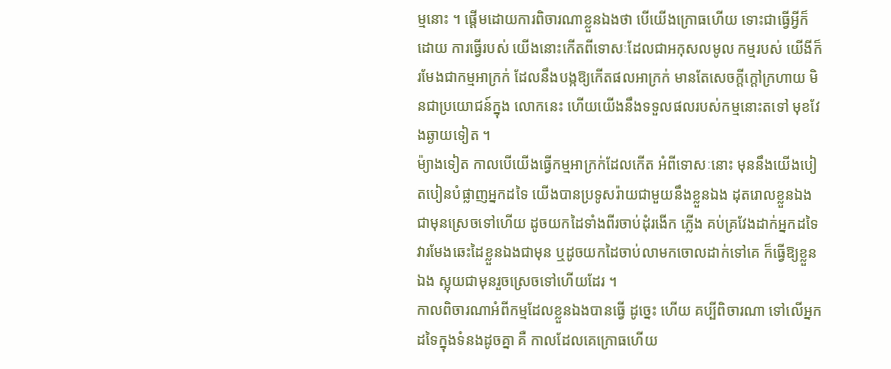ម្មនោះ ។ ផ្តើមដោយការពិចារណាខ្លួនឯងថា បើយើងក្រោធហើយ ទោះជាធ្វើអ្វីក៏ដោយ ការធ្វើរបស់ យើងនោះកើតពីទោសៈដែលជាអកុសលមូល កម្មរបស់ យើងីក៏រមែងជាកម្មអាក្រក់ ដែលនឹងបង្កឱ្យកើតផលអាក្រក់ មានតែសេចក្តីក្តៅក្រហាយ មិនជាប្រយោជន៍ក្នុង លោកនេះ ហើយយើងនឹងទទួលផលរបស់កម្មនោះតទៅ មុខវែងឆ្ងាយទៀត ។
ម៉្យាងទៀត កាលបើយើងធ្វើកម្មអាក្រក់ដែលកើត អំពីទោសៈនោះ មុននឹងយើងបៀតបៀនបំផ្លាញអ្នកដទៃ យើងបានប្រទូសរ៉ាយជាមួយនឹងខ្លួនឯង ដុតរោលខ្លួនឯង ជាមុនស្រេចទៅហើយ ដូចយកដៃទាំងពីរចាប់ដុំរងើក ភ្លើង គប់គ្រវែងដាក់អ្នកដទៃ វារមែងឆេះដៃខ្លួនឯងជាមុន ឬដូចយកដៃចាប់លាមកចោលដាក់ទៅគេ ក៏ធ្វើឱ្យខ្លួនឯង ស្អុយជាមុនរួចស្រេចទៅហើយដែរ ។
កាលពិចារណាអំពីកម្មដែលខ្លួនឯងបានធ្វើ ដូច្នេះ ហើយ គប្បីពិចារណា ទៅលើអ្នកដទៃក្នុងទំនងដូចគ្នា គឺ កាលដែលគេក្រោធហើយ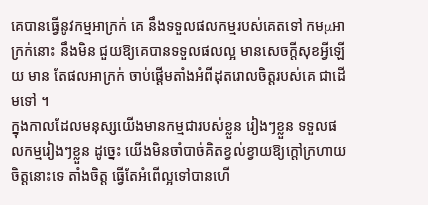គេបានធ្វើនូវកម្មអាក្រក់ គេ នឹងទទួលផលកម្មរបស់គេតទៅ កមμអាក្រក់នោះ នឹងមិន ជួយឱ្យគេបានទទួលផលល្អ មានសេចក្តីសុខអ្វីឡើយ មាន តែផលអាក្រក់ ចាប់ផ្តើមតាំងអំពីដុតរោលចិត្តរបស់គេ ជាដើមទៅ ។
ក្នុងកាលដែលមនុស្សយើងមានកម្មជារបស់ខ្លួន រៀងៗខ្លួន ទទួលផលកម្មរៀងៗខ្លួន ដូច្នេះ យើងមិនចាំបាច់គិតខ្វល់ខ្វាយឱ្យក្តៅក្រហាយចិត្តនោះទេ តាំងចិត្ត ធ្វើតែអំពើល្អទៅបានហើ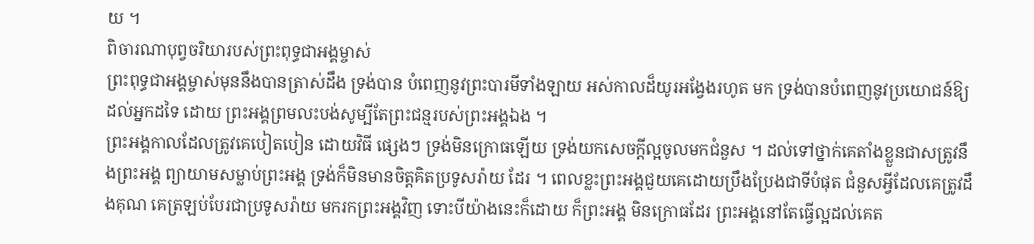យ ។
ពិចារណាបុព្វចរិយារបស់ព្រះពុទ្ធជាអង្គម្ចាស់
ព្រះពុទ្ធជាអង្គម្ចាស់មុននឹងបានត្រាស់ដឹង ទ្រង់បាន បំពេញនូវព្រះបារមីទាំងឡាយ អស់កាលដ៏យូរអង្វែងរហូត មក ទ្រង់បានបំពេញនូវប្រយោជន៍ឱ្យដល់អ្នកដទៃ ដោយ ព្រះអង្គព្រមលះបង់សូម្បីតែព្រះជន្មរបស់ព្រះអង្គឯង ។
ព្រះអង្គកាលដែលត្រូវគេបៀតបៀន ដោយវិធី ផ្សេងៗ ទ្រង់មិនក្រោធឡើយ ទ្រង់យកសេចក្តីល្អចូលមកជំនួស ។ ដល់ទៅថ្នាក់គេតាំងខ្លួនជាសត្រូវនឹងព្រះអង្គ ព្យាយាមសម្លាប់ព្រះអង្គ ទ្រង់ក៏មិនមានចិត្តគិតប្រទូសរ៉ាយ ដែរ ។ ពេលខ្លះព្រះអង្គជួយគេដោយប្រឹងប្រែងជាទីបំផុត ជំនួសអ្វីដែលគេត្រូវដឹងគុណ គេត្រឡប់បែរជាប្រទូសរ៉ាយ មករកព្រះអង្គវិញ ទោះបីយ៉ាងនេះក៏ដោយ ក៏ព្រះអង្គ មិនក្រោធដែរ ព្រះអង្គនៅតែធ្វើល្អដល់គេត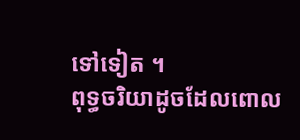ទៅទៀត ។
ពុទ្ធចរិយាដូចដែលពោល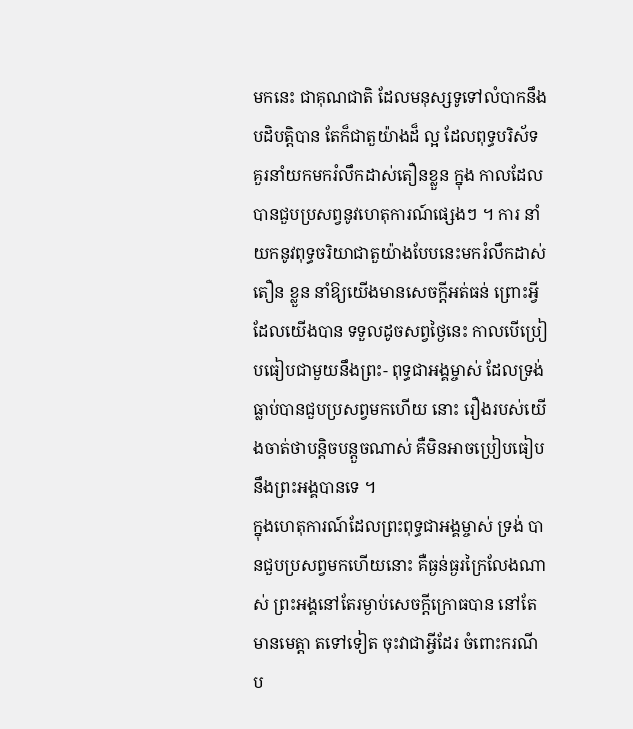មកនេះ ជាគុណជាតិ ដែលមនុស្សទូទៅលំបាកនឹងបដិបត្តិបាន តែក៏ជាតួយ៉ាងដ៏ ល្អ ដែលពុទ្ធបរិស័ទគួរនាំយកមករំលឹកដាស់តឿនខ្លួន ក្នុង កាលដែលបានជួបប្រសព្វនូវហេតុការណ៍ផ្សេងៗ ។ ការ នាំយកនូវពុទ្ធចរិយាជាតួយ៉ាងបែបនេះមករំលឹកដាស់តឿន ខ្លួន នាំឱ្យយើងមានសេចក្តីអត់ធន់ ព្រោះអ្វីដែលយើងបាន ទទួលដូចសព្វថ្ងៃនេះ កាលបើប្រៀបធៀបជាមួយនឹងព្រះ- ពុទ្ធជាអង្គម្ចាស់ ដែលទ្រង់ធ្លាប់បានជួបប្រសព្វមកហើយ នោះ រឿងរបស់យើងចាត់ថាបន្តិចបន្តួចណាស់ គឺមិនអាចប្រៀបធៀបនឹងព្រះអង្គបានទេ ។
ក្នុងហេតុការណ៍ដែលព្រះពុទ្ធជាអង្គម្ចាស់ ទ្រង់ បានជួបប្រសព្វមកហើយនោះ គឺធ្ងន់ធ្ងរក្រៃលែងណាស់ ព្រះអង្គនៅតែរម្ងាប់សេចក្តីក្រោធបាន នៅតែមានមេត្តា តទៅទៀត ចុះវាជាអ្វីដែរ ចំពោះករណីប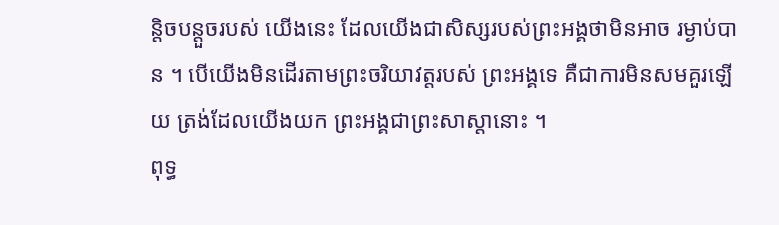ន្តិចបន្តួចរបស់ យើងនេះ ដែលយើងជាសិស្សរបស់ព្រះអង្គថាមិនអាច រម្ងាប់បាន ។ បើយើងមិនដើរតាមព្រះចរិយាវត្តរបស់ ព្រះអង្គទេ គឺជាការមិនសមគួរឡើយ ត្រង់ដែលយើងយក ព្រះអង្គជាព្រះសាស្តានោះ ។
ពុទ្ធ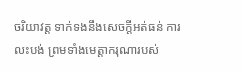ចរិយាវត្ត ទាក់ទងនឹងសេចក្តីអត់ធន់ ការលះបង់ ព្រមទាំងមេត្តាករុណារបស់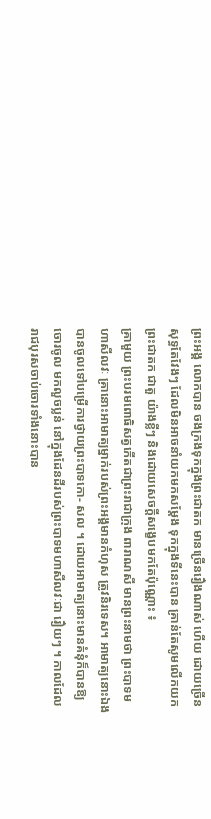ព្រះអង្គ លោកបាន ចងក្រងទុកក្នុងព្រះជាតក មានច្រើនរឿងណាស់ ហើយ ដោយច្រើនសុទ្ធតែវែងៗ ដែលមិនអាចនាំយកមកសម្តែង ទុកក្នុងទីនេះបាន គ្រាន់តែសូមលើកយកព្រះជាតក ជាតួ យ៉ាងខ្លីៗ និងដោយសេចក្តីសង្ខេបមកតែប៉ុណ្ណោះ ៖
គ្រាមួយ ព្រះបរមពោធិសត្វកើតជាព្រះរាជាក្រុង ពារាណសី មានព្រះនាមថា ព្រះបាទមហាសីលវៈ គ្រានោះអាមាត្យម្នាក់របស់ព្រះអង្គមានកំហុស ត្រូវនិរទេស។ អាមាត្យនោះឯងបានចូលទៅបម្រើការថ្វាយព្រះបាទកោ- សល ។ ដោយអាមាត្យនោះមានគំនុំក៏បានឱ្យចោរចូល មកលួចប្លន់ នៅក្នុងដែនដីរបស់ព្រះបាទមហាសីលវៈជា រឿយៗ ។ កាលដែលរាជបុរសចាប់ចោរទាំងនោះបាន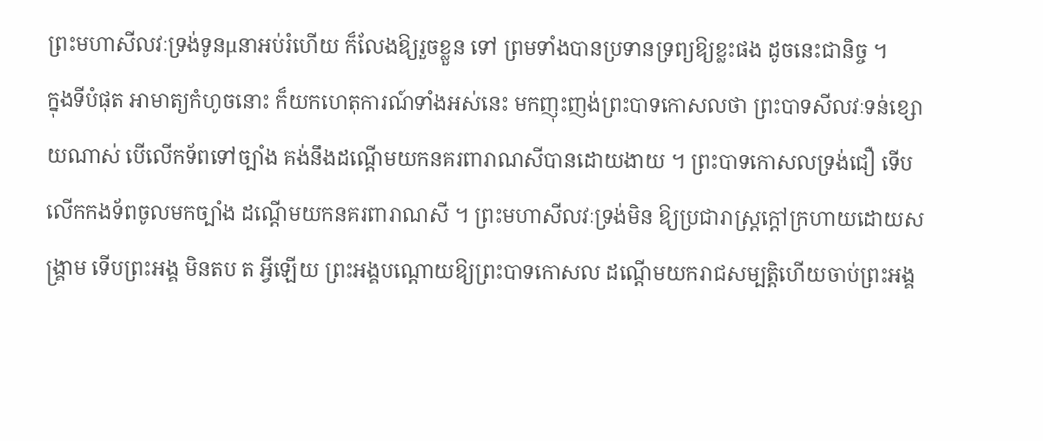ព្រះមហាសីលវៈទ្រង់ទូនμនាអប់រំហើយ ក៏លែងឱ្យរួចខ្លួន ទៅ ព្រមទាំងបានប្រទានទ្រព្យឱ្យខ្លះផង ដូចនេះជានិច្ច ។
ក្នុងទីបំផុត អាមាត្យកំហូចនោះ ក៏យកហេតុការណ៍ទាំងអស់នេះ មកញុះញង់ព្រះបាទកោសលថា ព្រះបាទសីលវៈទន់ខ្សោយណាស់ បើលើកទ័ពទៅច្បាំង គង់នឹងដណ្តើមយកនគរពារាណសីបានដោយងាយ ។ ព្រះបាទកោសលទ្រង់ជឿ ទើបលើកកងទ័ពចូលមកច្បាំង ដណ្តើមយកនគរពារាណសី ។ ព្រះមហាសីលវៈទ្រង់មិន ឱ្យប្រជារាស្ត្រក្តៅក្រហាយដោយសង្គ្រាម ទើបព្រះអង្គ មិនតប ត អ្វីឡើយ ព្រះអង្គបណ្តោយឱ្យព្រះបាទកោសល ដណ្តើមយករាជសម្បត្តិហើយចាប់ព្រះអង្គ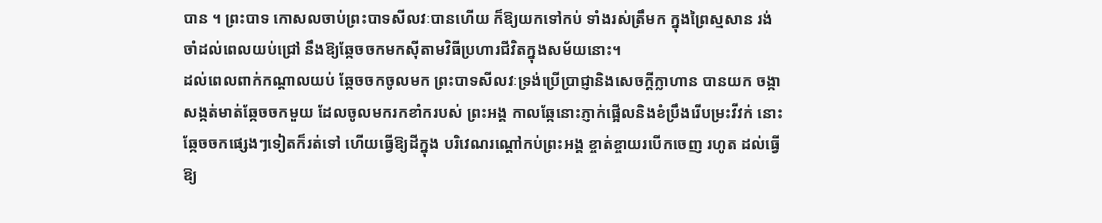បាន ។ ព្រះបាទ កោសលចាប់ព្រះបាទសីលវៈបានហើយ ក៏ឱ្យយកទៅកប់ ទាំងរស់ត្រឹមក ក្នុងព្រៃស្មសាន រង់ចាំដល់ពេលយប់ជ្រៅ នឹងឱ្យឆ្កែចចកមកស៊ីតាមវិធីប្រហារជីវិតក្នុងសម័យនោះ។
ដល់ពេលពាក់កណ្តាលយប់ ឆ្កែចចកចូលមក ព្រះបាទសីលវៈទ្រង់ប្រើប្រាជ្ញានិងសេចក្តីក្លាហាន បានយក ចង្កាសង្កត់មាត់ឆ្កែចចកមួយ ដែលចូលមករកខាំករបស់ ព្រះអង្គ កាលឆ្កែនោះភ្ញាក់ផ្អើលនិងខំប្រឹងរើបម្រះវីវក់ នោះ ឆ្កែចចកផ្សេងៗទៀតក៏រត់ទៅ ហើយធ្វើឱ្យដីក្នុង បរិវេណរណ្តៅកប់ព្រះអង្គ ខ្ចាត់ខ្ចាយរបើកចេញ រហូត ដល់ធ្វើឱ្យ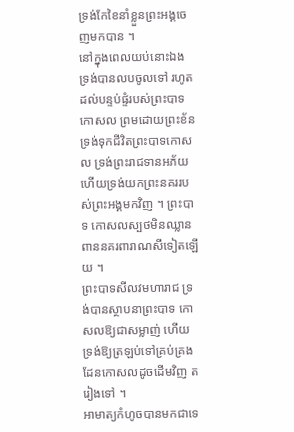ទ្រង់កែខៃនាំខ្លួនព្រះអង្គចេញមកបាន ។
នៅក្នុងពេលយប់នោះឯង ទ្រង់បានលបចូលទៅ រហូតដល់បន្ទប់ផ្ទំរបស់ព្រះបាទកោសល ព្រមដោយព្រះខ័ន ទ្រង់ទុកជីវិតព្រះបាទកោសល ទ្រង់ព្រះរាជទានអភ័យ ហើយទ្រង់យកព្រះនគររបស់ព្រះអង្គមកវិញ ។ ព្រះបាទ កោសលស្បថមិនឈ្លានពាននគរពារាណសីទៀតឡើយ ។
ព្រះបាទសីលវមហារាជ ទ្រង់បានស្ថាបនាព្រះបាទ កោសលឱ្យជាសម្លាញ់ ហើយទ្រង់ឱ្យត្រឡប់ទៅគ្រប់គ្រង ដែនកោសលដូចដើមវិញ តរៀងទៅ ។
អាមាត្យកំហូចបានមកជាទេ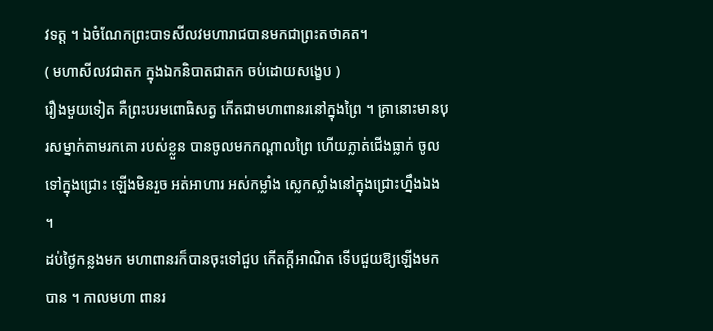វទត្ត ។ ឯចំណែកព្រះបាទសីលវមហារាជបានមកជាព្រះតថាគត។
( មហាសីលវជាតក ក្នុងឯកនិបាតជាតក ចប់ដោយសង្ខេប )
រឿងមួយទៀត គឺព្រះបរមពោធិសត្វ កើតជាមហាពានរនៅក្នុងព្រៃ ។ គ្រានោះមានបុរសម្នាក់តាមរកគោ របស់ខ្លួន បានចូលមកកណ្តាលព្រៃ ហើយភ្លាត់ជើងធ្លាក់ ចូលទៅក្នុងជ្រោះ ឡើងមិនរួច អត់អាហារ អស់កម្លាំង ស្លេកស្លាំងនៅក្នុងជ្រោះហ្នឹងឯង ។
ដប់ថ្ងៃកន្លងមក មហាពានរក៏បានចុះទៅជួប កើតក្តីអាណិត ទើបជួយឱ្យឡើងមកបាន ។ កាលមហា ពានរ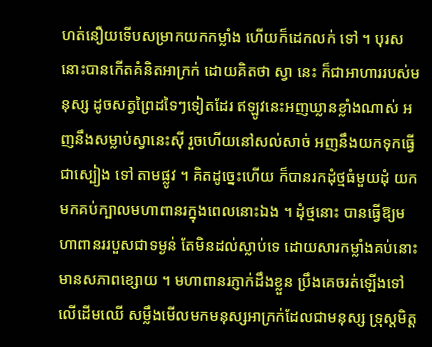ហត់នឿយទើបសម្រាកយកកម្លាំង ហើយក៏ដេកលក់ ទៅ ។ បុរសនោះបានកើតគំនិតអាក្រក់ ដោយគិតថា ស្វា នេះ ក៏ជាអាហាររបស់មនុស្ស ដូចសត្វព្រៃដទៃៗទៀតដែរ ឥឡូវនេះអញឃ្លានខ្លាំងណាស់ អញនឹងសម្លាប់ស្វានេះស៊ី រួចហើយនៅសល់សាច់ អញនឹងយកទុកធ្វើជាស្បៀង ទៅ តាមផ្លូវ ។ គិតដូច្នេះហើយ ក៏បានរកដុំថ្មធំមួយដុំ យក មកគប់ក្បាលមហាពានរក្នុងពេលនោះឯង ។ ដុំថ្មនោះ បានធ្វើឱ្យមហាពានររបួសជាទម្ងន់ តែមិនដល់ស្លាប់ទេ ដោយសារកម្លាំងគប់នោះមានសភាពខ្សោយ ។ មហាពានរភ្ញាក់ដឹងខ្លួន ប្រឹងគេចរត់ឡើងទៅលើដើមឈើ សម្លឹងមើលមកមនុស្សអាក្រក់ដែលជាមនុស្ស ទ្រុស្តមិត្ត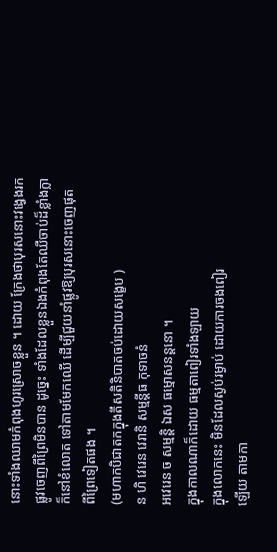នោះទាំងឈាមកំពុងហូរស្រោចខ្លួន ។ ដោយ ក្រែងថាបុរសនោះវង្វេងរកផ្លូវចេញពីព្រៃមិនបាន ដូច្នេះ ទាំងដែលខ្លួនឯងកំពុងតែឈឺចាប់ដ៏ខ្លាំងក្លា ក៏នៅខំលោត ទៅតាមមែកឈើ ដើម្បីជួយនាំផ្លូវឱ្យបុរសនោះចេញផុត ពីព្រៃទៀតផង ។
(មហាកបិជាតកក្នុងតឹសតិនិបាតចប់ដោយសង្ខេប )
ន ហិ វេរេន វេរានិ សម្មន្តីធ កុទាចនំ
អវេរេន ច សម្មន្តិ ឯស ធម្មោសនន្តនោ ។
ក្នុងកាលណាក៏ដោយ ធម្មតាពៀរទាំងឡាយ
ក្នុងលោកនេះ មិនដែលស្ងប់រម្ងាប់ ដោយការចងពៀរ
ឡើយ តាមកា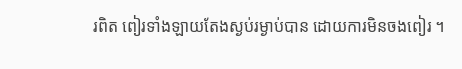រពិត ពៀរទាំងឡាយតែងស្ងប់រម្ងាប់បាន ដោយការមិនចងពៀរ ។